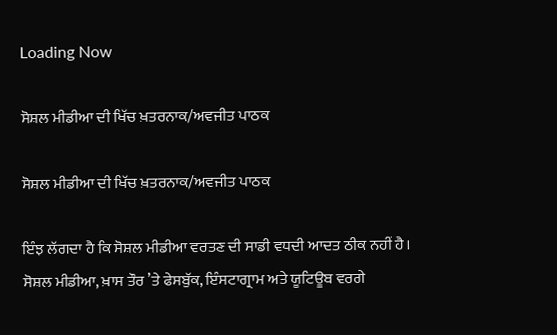Loading Now

ਸੋਸ਼ਲ ਮੀਡੀਆ ਦੀ ਖਿੱਚ ਖ਼ਤਰਨਾਕ/ਅਵਜੀਤ ਪਾਠਕ

ਸੋਸ਼ਲ ਮੀਡੀਆ ਦੀ ਖਿੱਚ ਖ਼ਤਰਨਾਕ/ਅਵਜੀਤ ਪਾਠਕ

ਇੰਝ ਲੱਗਦਾ ਹੈ ਕਿ ਸੋਸ਼ਲ ਮੀਡੀਆ ਵਰਤਣ ਦੀ ਸਾਡੀ ਵਧਦੀ ਆਦਤ ਠੀਕ ਨਹੀਂ ਹੈ। ਸੋਸ਼ਲ ਮੀਡੀਆ, ਖ਼ਾਸ ਤੌਰ ’ਤੇ ਫੇਸਬੁੱਕ, ਇੰਸਟਾਗ੍ਰਾਮ ਅਤੇ ਯੂਟਿਊਬ ਵਰਗੇ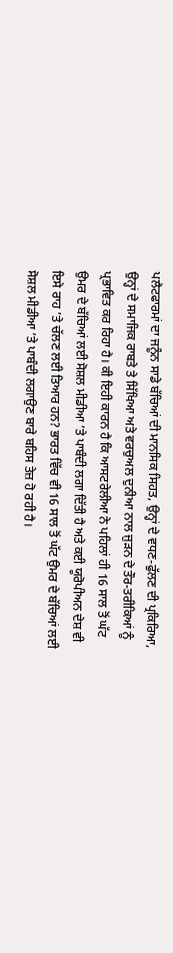ਪਲੈਟਫਾਰਮਾਂ ਦਾ ਜਨੂੰਨ ਸਾਡੇ ਬੱਚਿਆਂ ਦੀ ਮਾਨਸਿਕ ਸਿਹਤ, ਉਨ੍ਹਾਂ ਦੇ ਵਧਣ-ਫੁੱਲਣ ਦੀ ਪ੍ਰਕਿਰਿਆ, ਉਨ੍ਹਾਂ ਦੇ ਸਮਾਜਿਕ ਰਾਬਤੇ ਤੇ ਸਿੱਖਿਆ ਅਤੇ ਵਰਚੁਅਲ ਦੁਨੀਆ ਨਾਲ ਜੁੜਨ ਦੇ ਤੌਰ-ਤਰੀਕਿਆਂ ਨੂੰ ਪ੍ਰਭਾਵਿਤ ਕਰ ਰਿਹਾ ਹੈ। ਕੀ ਇਹੀ ਕਾਰਨ ਹੈ ਕਿ ਆਸਟਰੇਲੀਆ ਨੇ ਪਹਿਲਾਂ ਹੀ 16 ਸਾਲ ਤੋਂ ਘੱਟ ਉਮਰ ਦੇ ਬੱਚਿਆਂ ਲਈ ਸੋਸ਼ਲ ਮੀਡੀਆ ’ਤੇ ਪਾਬੰਦੀ ਲਗਾ ਦਿੱਤੀ ਹੈ ਅਤੇ ਕਈ ਯੂਰੋਪੀਅਨ ਦੇਸ਼ ਵੀ ਇਸੇ ਰਾਹ ’ਤੇ ਚੱਲਣ ਲਈ ਤਿਆਰ ਹਨ? ਭਾਰਤ ਵਿੱਚ ਵੀ 16 ਸਾਲ ਤੋਂ ਘੱਟ ਉਮਰ ਦੇ ਬੱਚਿਆਂ ਲਈ ਸੋਸ਼ਲ ਮੀਡੀਆ ’ਤੇ ਪਾਬੰਦੀ ਲਗਾਉਣ ਬਾਰੇ ਬਹਿਸ ਤੇਜ਼ ਹੋ ਰਹੀ ਹੈ।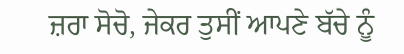ਜ਼ਰਾ ਸੋਚੋ, ਜੇਕਰ ਤੁਸੀਂ ਆਪਣੇ ਬੱਚੇ ਨੂੰ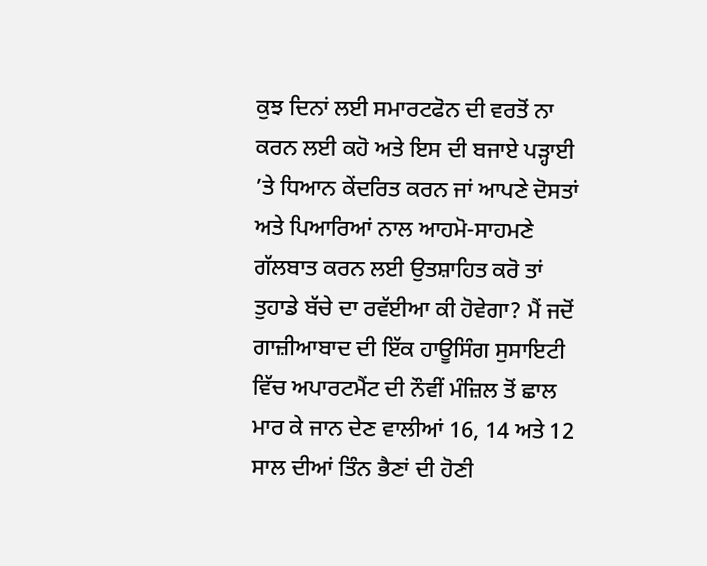ਕੁਝ ਦਿਨਾਂ ਲਈ ਸਮਾਰਟਫੋਨ ਦੀ ਵਰਤੋਂ ਨਾ ਕਰਨ ਲਈ ਕਹੋ ਅਤੇ ਇਸ ਦੀ ਬਜਾਏ ਪੜ੍ਹਾਈ ’ਤੇ ਧਿਆਨ ਕੇਂਦਰਿਤ ਕਰਨ ਜਾਂ ਆਪਣੇ ਦੋਸਤਾਂ ਅਤੇ ਪਿਆਰਿਆਂ ਨਾਲ ਆਹਮੋ-ਸਾਹਮਣੇ ਗੱਲਬਾਤ ਕਰਨ ਲਈ ਉਤਸ਼ਾਹਿਤ ਕਰੋ ਤਾਂ ਤੁਹਾਡੇ ਬੱਚੇ ਦਾ ਰਵੱਈਆ ਕੀ ਹੋਵੇਗਾ? ਮੈਂ ਜਦੋਂ ਗਾਜ਼ੀਆਬਾਦ ਦੀ ਇੱਕ ਹਾਊਸਿੰਗ ਸੁਸਾਇਟੀ ਵਿੱਚ ਅਪਾਰਟਮੈਂਟ ਦੀ ਨੌਵੀਂ ਮੰਜ਼ਿਲ ਤੋਂ ਛਾਲ ਮਾਰ ਕੇ ਜਾਨ ਦੇਣ ਵਾਲੀਆਂ 16, 14 ਅਤੇ 12 ਸਾਲ ਦੀਆਂ ਤਿੰਨ ਭੈਣਾਂ ਦੀ ਹੋਣੀ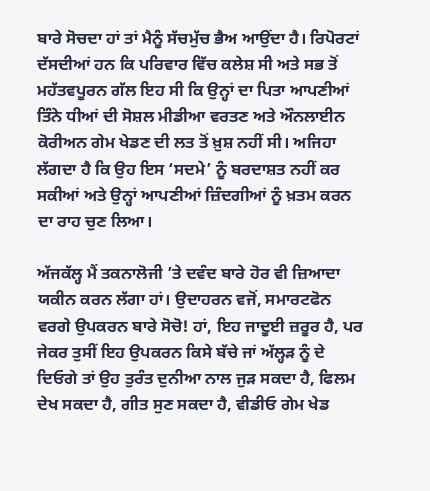ਬਾਰੇ ਸੋਚਦਾ ਹਾਂ ਤਾਂ ਮੈਨੂੰ ਸੱਚਮੁੱਚ ਭੈਅ ਆਉਂਦਾ ਹੈ। ਰਿਪੋਰਟਾਂ ਦੱਸਦੀਆਂ ਹਨ ਕਿ ਪਰਿਵਾਰ ਵਿੱਚ ਕਲੇਸ਼ ਸੀ ਅਤੇ ਸਭ ਤੋਂ ਮਹੱਤਵਪੂਰਨ ਗੱਲ ਇਹ ਸੀ ਕਿ ਉਨ੍ਹਾਂ ਦਾ ਪਿਤਾ ਆਪਣੀਆਂ ਤਿੰਨੇ ਧੀਆਂ ਦੀ ਸੋਸ਼ਲ ਮੀਡੀਆ ਵਰਤਣ ਅਤੇ ਔਨਲਾਈਨ ਕੋਰੀਅਨ ਗੇਮ ਖੇਡਣ ਦੀ ਲਤ ਤੋਂ ਖ਼ੁਸ਼ ਨਹੀਂ ਸੀ। ਅਜਿਹਾ ਲੱਗਦਾ ਹੈ ਕਿ ਉਹ ਇਸ ‘ਸਦਮੇ’ ਨੂੰ ਬਰਦਾਸ਼ਤ ਨਹੀਂ ਕਰ ਸਕੀਆਂ ਅਤੇ ਉਨ੍ਹਾਂ ਆਪਣੀਆਂ ਜ਼ਿੰਦਗੀਆਂ ਨੂੰ ਖ਼ਤਮ ਕਰਨ ਦਾ ਰਾਹ ਚੁਣ ਲਿਆ।

ਅੱਜਕੱਲ੍ਹ ਮੈਂ ਤਕਨਾਲੋਜੀ ’ਤੇ ਦਵੰਦ ਬਾਰੇ ਹੋਰ ਵੀ ਜ਼ਿਆਦਾ ਯਕੀਨ ਕਰਨ ਲੱਗਾ ਹਾਂ। ਉਦਾਹਰਨ ਵਜੋਂ, ਸਮਾਰਟਫੋਨ ਵਰਗੇ ਉਪਕਰਨ ਬਾਰੇ ਸੋਚੋ! ਹਾਂ, ਇਹ ਜਾਦੂਈ ਜ਼ਰੂਰ ਹੈ, ਪਰ ਜੇਕਰ ਤੁਸੀਂ ਇਹ ਉਪਕਰਨ ਕਿਸੇ ਬੱਚੇ ਜਾਂ ਅੱਲ੍ਹੜ ਨੂੰ ਦੇ ਦਿਓਗੇ ਤਾਂ ਉਹ ਤੁਰੰਤ ਦੁਨੀਆ ਨਾਲ ਜੁੜ ਸਕਦਾ ਹੈ, ਫਿਲਮ ਦੇਖ ਸਕਦਾ ਹੈ, ਗੀਤ ਸੁਣ ਸਕਦਾ ਹੈ, ਵੀਡੀਓ ਗੇਮ ਖੇਡ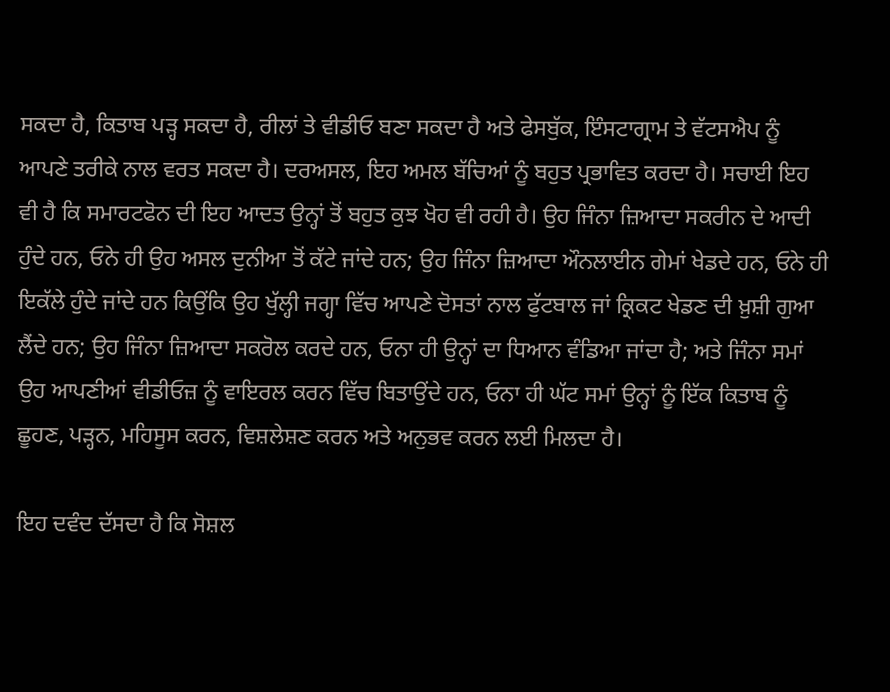ਸਕਦਾ ਹੈ, ਕਿਤਾਬ ਪੜ੍ਹ ਸਕਦਾ ਹੈ, ਰੀਲਾਂ ਤੇ ਵੀਡੀਓ ਬਣਾ ਸਕਦਾ ਹੈ ਅਤੇ ਫੇਸਬੁੱਕ, ਇੰਸਟਾਗ੍ਰਾਮ ਤੇ ਵੱਟਸਐਪ ਨੂੰ ਆਪਣੇ ਤਰੀਕੇ ਨਾਲ ਵਰਤ ਸਕਦਾ ਹੈ। ਦਰਅਸਲ, ਇਹ ਅਮਲ ਬੱਚਿਆਂ ਨੂੰ ਬਹੁਤ ਪ੍ਰਭਾਵਿਤ ਕਰਦਾ ਹੈ। ਸਚਾਈ ਇਹ ਵੀ ਹੈ ਕਿ ਸਮਾਰਟਫੋਨ ਦੀ ਇਹ ਆਦਤ ਉਨ੍ਹਾਂ ਤੋਂ ਬਹੁਤ ਕੁਝ ਖੋਹ ਵੀ ਰਹੀ ਹੈ। ਉਹ ਜਿੰਨਾ ਜ਼ਿਆਦਾ ਸਕਰੀਨ ਦੇ ਆਦੀ ਹੁੰਦੇ ਹਨ, ਓਨੇ ਹੀ ਉਹ ਅਸਲ ਦੁਨੀਆ ਤੋਂ ਕੱਟੇ ਜਾਂਦੇ ਹਨ; ਉਹ ਜਿੰਨਾ ਜ਼ਿਆਦਾ ਔਨਲਾਈਨ ਗੇਮਾਂ ਖੇਡਦੇ ਹਨ, ਓਨੇ ਹੀ ਇਕੱਲੇ ਹੁੰਦੇ ਜਾਂਦੇ ਹਨ ਕਿਉਂਕਿ ਉਹ ਖੁੱਲ੍ਹੀ ਜਗ੍ਹਾ ਵਿੱਚ ਆਪਣੇ ਦੋਸਤਾਂ ਨਾਲ ਫੁੱਟਬਾਲ ਜਾਂ ਕ੍ਰਿਕਟ ਖੇਡਣ ਦੀ ਖ਼ੁਸ਼ੀ ਗੁਆ ਲੈਂਦੇ ਹਨ; ਉਹ ਜਿੰਨਾ ਜ਼ਿਆਦਾ ਸਕਰੋਲ ਕਰਦੇ ਹਨ, ਓਨਾ ਹੀ ਉਨ੍ਹਾਂ ਦਾ ਧਿਆਨ ਵੰਡਿਆ ਜਾਂਦਾ ਹੈ; ਅਤੇ ਜਿੰਨਾ ਸਮਾਂ ਉਹ ਆਪਣੀਆਂ ਵੀਡੀਓਜ਼ ਨੂੰ ਵਾਇਰਲ ਕਰਨ ਵਿੱਚ ਬਿਤਾਉਂਦੇ ਹਨ, ਓਨਾ ਹੀ ਘੱਟ ਸਮਾਂ ਉਨ੍ਹਾਂ ਨੂੰ ਇੱਕ ਕਿਤਾਬ ਨੂੰ ਛੂਹਣ, ਪੜ੍ਹਨ, ਮਹਿਸੂਸ ਕਰਨ, ਵਿਸ਼ਲੇਸ਼ਣ ਕਰਨ ਅਤੇ ਅਨੁਭਵ ਕਰਨ ਲਈ ਮਿਲਦਾ ਹੈ।

ਇਹ ਦਵੰਦ ਦੱਸਦਾ ਹੈ ਕਿ ਸੋਸ਼ਲ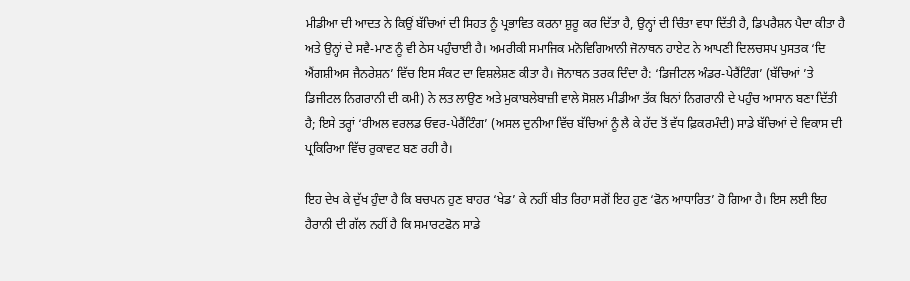ਮੀਡੀਆ ਦੀ ਆਦਤ ਨੇ ਕਿਉਂ ਬੱਚਿਆਂ ਦੀ ਸਿਹਤ ਨੂੰ ਪ੍ਰਭਾਵਿਤ ਕਰਨਾ ਸ਼ੁਰੂ ਕਰ ਦਿੱਤਾ ਹੈ, ਉਨ੍ਹਾਂ ਦੀ ਚਿੰਤਾ ਵਧਾ ਦਿੱਤੀ ਹੈ, ਡਿਪਰੈਸ਼ਨ ਪੈਦਾ ਕੀਤਾ ਹੈ ਅਤੇ ਉਨ੍ਹਾਂ ਦੇ ਸਵੈ-ਮਾਣ ਨੂੰ ਵੀ ਠੇਸ ਪਹੁੰਚਾਈ ਹੈ। ਅਮਰੀਕੀ ਸਮਾਜਿਕ ਮਨੋਵਿਗਿਆਨੀ ਜੋਨਾਥਨ ਹਾਏਟ ਨੇ ਆਪਣੀ ਦਿਲਚਸਪ ਪੁਸਤਕ ‘ਦਿ ਐਂਗਸ਼ੀਅਸ ਜੈਨਰੇਸ਼ਨ’ ਵਿੱਚ ਇਸ ਸੰਕਟ ਦਾ ਵਿਸ਼ਲੇਸ਼ਣ ਕੀਤਾ ਹੈ। ਜੋਨਾਥਨ ਤਰਕ ਦਿੰਦਾ ਹੈ: ‘ਡਿਜੀਟਲ ਅੰਡਰ-ਪੇਰੈਂਟਿੰਗ’ (ਬੱਚਿਆਂ ’ਤੇ ਡਿਜੀਟਲ ਨਿਗਰਾਨੀ ਦੀ ਕਮੀ) ਨੇ ਲਤ ਲਾਉਣ ਅਤੇ ਮੁਕਾਬਲੇਬਾਜ਼ੀ ਵਾਲੇ ਸੋਸ਼ਲ ਮੀਡੀਆ ਤੱਕ ਬਿਨਾਂ ਨਿਗਰਾਨੀ ਦੇ ਪਹੁੰਚ ਆਸਾਨ ਬਣਾ ਦਿੱਤੀ ਹੈ; ਇਸੇ ਤਰ੍ਹਾਂ ‘ਰੀਅਲ ਵਰਲਡ ਓਵਰ-ਪੇਰੈਂਟਿੰਗ’ (ਅਸਲ ਦੁਨੀਆ ਵਿੱਚ ਬੱਚਿਆਂ ਨੂੰ ਲੈ ਕੇ ਹੱਦ ਤੋਂ ਵੱਧ ਫ਼ਿਕਰਮੰਦੀ) ਸਾਡੇ ਬੱਚਿਆਂ ਦੇ ਵਿਕਾਸ ਦੀ ਪ੍ਰਕਿਰਿਆ ਵਿੱਚ ਰੁਕਾਵਟ ਬਣ ਰਹੀ ਹੈ।

ਇਹ ਦੇਖ ਕੇ ਦੁੱਖ ਹੁੰਦਾ ਹੈ ਕਿ ਬਚਪਨ ਹੁਣ ਬਾਹਰ ‘ਖੇਡ’ ਕੇ ਨਹੀਂ ਬੀਤ ਰਿਹਾ ਸਗੋਂ ਇਹ ਹੁਣ ‘ਫੋਨ ਆਧਾਰਿਤ’ ਹੋ ਗਿਆ ਹੈ। ਇਸ ਲਈ ਇਹ ਹੈਰਾਨੀ ਦੀ ਗੱਲ ਨਹੀਂ ਹੈ ਕਿ ਸਮਾਰਟਫੋਨ ਸਾਡੇ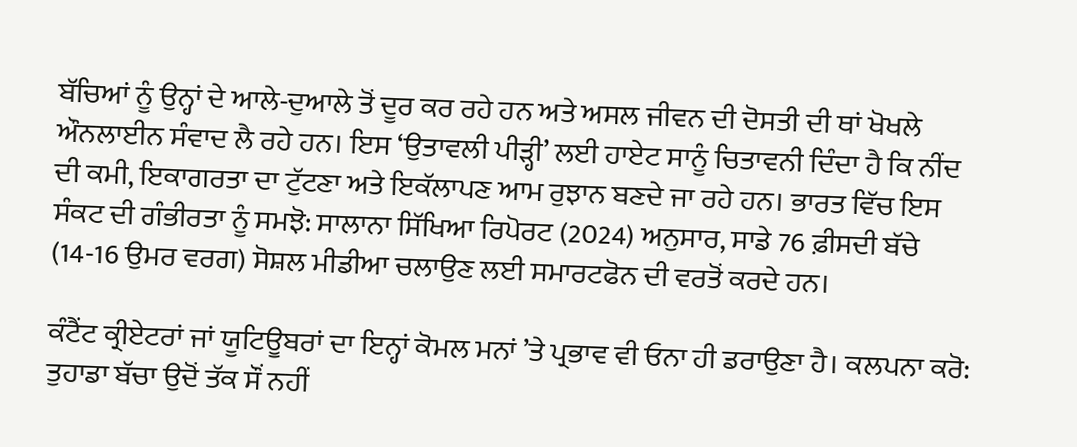ਬੱਚਿਆਂ ਨੂੰ ਉਨ੍ਹਾਂ ਦੇ ਆਲੇ-ਦੁਆਲੇ ਤੋਂ ਦੂਰ ਕਰ ਰਹੇ ਹਨ ਅਤੇ ਅਸਲ ਜੀਵਨ ਦੀ ਦੋਸਤੀ ਦੀ ਥਾਂ ਖੋਖਲੇ ਔਨਲਾਈਨ ਸੰਵਾਦ ਲੈ ਰਹੇ ਹਨ। ਇਸ ‘ਉਤਾਵਲੀ ਪੀੜ੍ਹੀ’ ਲਈ ਹਾਏਟ ਸਾਨੂੰ ਚਿਤਾਵਨੀ ਦਿੰਦਾ ਹੈ ਕਿ ਨੀਂਦ ਦੀ ਕਮੀ, ਇਕਾਗਰਤਾ ਦਾ ਟੁੱਟਣਾ ਅਤੇ ਇਕੱਲਾਪਣ ਆਮ ਰੁਝਾਨ ਬਣਦੇ ਜਾ ਰਹੇ ਹਨ। ਭਾਰਤ ਵਿੱਚ ਇਸ ਸੰਕਟ ਦੀ ਗੰਭੀਰਤਾ ਨੂੰ ਸਮਝੋ: ਸਾਲਾਨਾ ਸਿੱਖਿਆ ਰਿਪੋਰਟ (2024) ਅਨੁਸਾਰ, ਸਾਡੇ 76 ਫ਼ੀਸਦੀ ਬੱਚੇ (14-16 ਉਮਰ ਵਰਗ) ਸੋਸ਼ਲ ਮੀਡੀਆ ਚਲਾਉਣ ਲਈ ਸਮਾਰਟਫੋਨ ਦੀ ਵਰਤੋਂ ਕਰਦੇ ਹਨ।

ਕੰਟੈਂਟ ਕ੍ਰੀਏਟਰਾਂ ਜਾਂ ਯੂਟਿਊਬਰਾਂ ਦਾ ਇਨ੍ਹਾਂ ਕੋਮਲ ਮਨਾਂ ’ਤੇ ਪ੍ਰਭਾਵ ਵੀ ਓਨਾ ਹੀ ਡਰਾਉਣਾ ਹੈ। ਕਲਪਨਾ ਕਰੋ: ਤੁਹਾਡਾ ਬੱਚਾ ਉਦੋਂ ਤੱਕ ਸੌਂ ਨਹੀਂ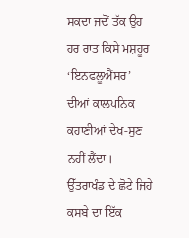ਸਕਦਾ ਜਦੋਂ ਤੱਕ ਉਹ ਹਰ ਰਾਤ ਕਿਸੇ ਮਸ਼ਹੂਰ ‘ਇਨਫਲੂਐਂਸਰ’ ਦੀਆਂ ਕਾਲਪਨਿਕ ਕਹਾਣੀਆਂ ਦੇਖ-ਸੁਣ ਨਹੀਂ ਲੈਂਦਾ। ਉੱਤਰਾਖੰਡ ਦੇ ਛੋਟੇ ਜਿਹੇ ਕਸਬੇ ਦਾ ਇੱਕ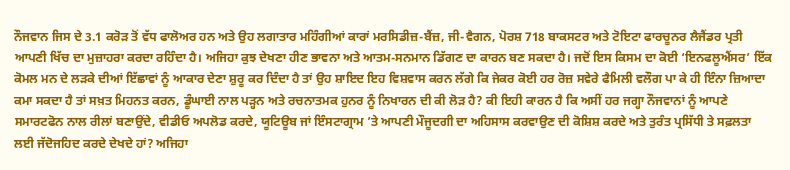ਨੌਜਵਾਨ ਜਿਸ ਦੇ 3.1 ਕਰੋੜ ਤੋਂ ਵੱਧ ਫਾਲੋਅਰ ਹਨ ਅਤੇ ਉਹ ਲਗਾਤਾਰ ਮਹਿੰਗੀਆਂ ਕਾਰਾਂ ਮਰਸਿਡੀਜ਼-ਬੈਂਜ਼, ਜੀ-ਵੈਗਨ, ਪੋਰਸ਼ 718 ਬਾਕਸਟਰ ਅਤੇ ਟੋਇਟਾ ਫਾਰਚੂਨਰ ਲੈਜੈਂਡਰ ਪ੍ਰਤੀ ਆਪਣੀ ਖਿੱਚ ਦਾ ਮੁਜ਼ਾਹਰਾ ਕਰਦਾ ਰਹਿੰਦਾ ਹੈ। ਅਜਿਹਾ ਕੁਝ ਦੇਖਣਾ ਹੀਣ ਭਾਵਨਾ ਅਤੇ ਆਤਮ-ਸਨਮਾਨ ਡਿੱਗਣ ਦਾ ਕਾਰਨ ਬਣ ਸਕਦਾ ਹੈ। ਜਦੋਂ ਇਸ ਕਿਸਮ ਦਾ ਕੋਈ ‘ਇਨਫਲੂਐਂਸਰ’ ਇੱਕ ਕੋਮਲ ਮਨ ਦੇ ਲੜਕੇ ਦੀਆਂ ਇੱਛਾਵਾਂ ਨੂੰ ਆਕਾਰ ਦੇਣਾ ਸ਼ੁਰੂ ਕਰ ਦਿੰਦਾ ਹੈ ਤਾਂ ਉਹ ਸ਼ਾਇਦ ਇਹ ਵਿਸ਼ਵਾਸ ਕਰਨ ਲੱਗੇ ਕਿ ਜੇਕਰ ਕੋਈ ਹਰ ਰੋਜ਼ ਸਵੇਰੇ ਫੈਮਿਲੀ ਵਲੌਗ ਪਾ ਕੇ ਹੀ ਇੰਨਾ ਜ਼ਿਆਦਾ ਕਮਾ ਸਕਦਾ ਹੈ ਤਾਂ ਸਖ਼ਤ ਮਿਹਨਤ ਕਰਨ, ਡੂੰਘਾਈ ਨਾਲ ਪੜ੍ਹਨ ਅਤੇ ਰਚਨਾਤਮਕ ਹੁਨਰ ਨੂੰ ਨਿਖਾਰਨ ਦੀ ਕੀ ਲੋੜ ਹੈ? ਕੀ ਇਹੀ ਕਾਰਨ ਹੈ ਕਿ ਅਸੀਂ ਹਰ ਜਗ੍ਹਾ ਨੌਜਵਾਨਾਂ ਨੂੰ ਆਪਣੇ ਸਮਾਰਟਫੋਨ ਨਾਲ ਰੀਲਾਂ ਬਣਾਉਂਦੇ, ਵੀਡੀਓ ਅਪਲੋਡ ਕਰਦੇ, ਯੂਟਿਊਬ ਜਾਂ ਇੰਸਟਾਗ੍ਰਾਮ ’ਤੇ ਆਪਣੀ ਮੌਜੂਦਗੀ ਦਾ ਅਹਿਸਾਸ ਕਰਵਾਉਣ ਦੀ ਕੋਸ਼ਿਸ਼ ਕਰਦੇ ਅਤੇ ਤੁਰੰਤ ਪ੍ਰਸਿੱਧੀ ਤੇ ਸਫ਼ਲਤਾ ਲਈ ਜੱਦੋਜਹਿਦ ਕਰਦੇ ਦੇਖਦੇ ਹਾਂ? ਅਜਿਹਾ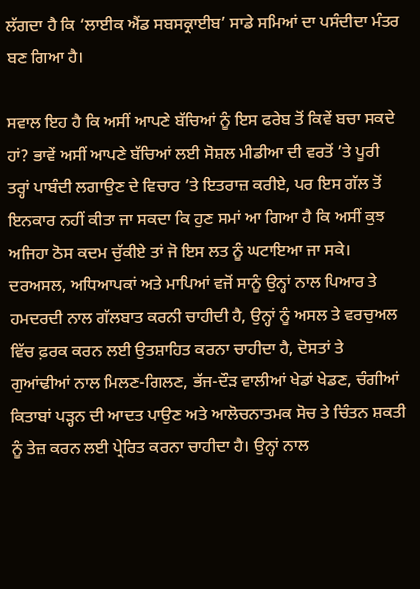ਲੱਗਦਾ ਹੈ ਕਿ ‘ਲਾਈਕ ਐਂਡ ਸਬਸਕ੍ਰਾਈਬ’ ਸਾਡੇ ਸਮਿਆਂ ਦਾ ਪਸੰਦੀਦਾ ਮੰਤਰ ਬਣ ਗਿਆ ਹੈ।

ਸਵਾਲ ਇਹ ਹੈ ਕਿ ਅਸੀਂ ਆਪਣੇ ਬੱਚਿਆਂ ਨੂੰ ਇਸ ਫਰੇਬ ਤੋਂ ਕਿਵੇਂ ਬਚਾ ਸਕਦੇ ਹਾਂ? ਭਾਵੇਂ ਅਸੀਂ ਆਪਣੇ ਬੱਚਿਆਂ ਲਈ ਸੋਸ਼ਲ ਮੀਡੀਆ ਦੀ ਵਰਤੋਂ ’ਤੇ ਪੂਰੀ ਤਰ੍ਹਾਂ ਪਾਬੰਦੀ ਲਗਾਉਣ ਦੇ ਵਿਚਾਰ ’ਤੇ ਇਤਰਾਜ਼ ਕਰੀਏ, ਪਰ ਇਸ ਗੱਲ ਤੋਂ ਇਨਕਾਰ ਨਹੀਂ ਕੀਤਾ ਜਾ ਸਕਦਾ ਕਿ ਹੁਣ ਸਮਾਂ ਆ ਗਿਆ ਹੈ ਕਿ ਅਸੀਂ ਕੁਝ ਅਜਿਹਾ ਠੋਸ ਕਦਮ ਚੁੱਕੀਏ ਤਾਂ ਜੋ ਇਸ ਲਤ ਨੂੰ ਘਟਾਇਆ ਜਾ ਸਕੇ। ਦਰਅਸਲ, ਅਧਿਆਪਕਾਂ ਅਤੇ ਮਾਪਿਆਂ ਵਜੋਂ ਸਾਨੂੰ ਉਨ੍ਹਾਂ ਨਾਲ ਪਿਆਰ ਤੇ ਹਮਦਰਦੀ ਨਾਲ ਗੱਲਬਾਤ ਕਰਨੀ ਚਾਹੀਦੀ ਹੈ, ਉਨ੍ਹਾਂ ਨੂੰ ਅਸਲ ਤੇ ਵਰਚੁਅਲ ਵਿੱਚ ਫ਼ਰਕ ਕਰਨ ਲਈ ਉਤਸ਼ਾਹਿਤ ਕਰਨਾ ਚਾਹੀਦਾ ਹੈ, ਦੋਸਤਾਂ ਤੇ ਗੁਆਂਢੀਆਂ ਨਾਲ ਮਿਲਣ-ਗਿਲਣ, ਭੱਜ-ਦੌੜ ਵਾਲੀਆਂ ਖੇਡਾਂ ਖੇਡਣ, ਚੰਗੀਆਂ ਕਿਤਾਬਾਂ ਪੜ੍ਹਨ ਦੀ ਆਦਤ ਪਾਉਣ ਅਤੇ ਆਲੋਚਨਾਤਮਕ ਸੋਚ ਤੇ ਚਿੰਤਨ ਸ਼ਕਤੀ ਨੂੰ ਤੇਜ਼ ਕਰਨ ਲਈ ਪ੍ਰੇਰਿਤ ਕਰਨਾ ਚਾਹੀਦਾ ਹੈ। ਉਨ੍ਹਾਂ ਨਾਲ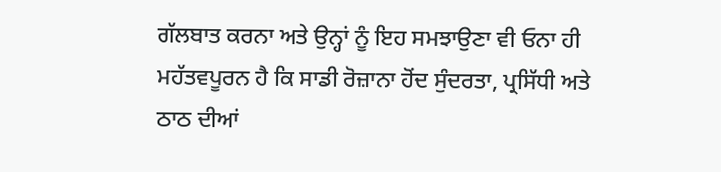ਗੱਲਬਾਤ ਕਰਨਾ ਅਤੇ ਉਨ੍ਹਾਂ ਨੂੰ ਇਹ ਸਮਝਾਉਣਾ ਵੀ ਓਨਾ ਹੀ ਮਹੱਤਵਪੂਰਨ ਹੈ ਕਿ ਸਾਡੀ ਰੋਜ਼ਾਨਾ ਹੋਂਦ ਸੁੰਦਰਤਾ, ਪ੍ਰਸਿੱਧੀ ਅਤੇ ਠਾਠ ਦੀਆਂ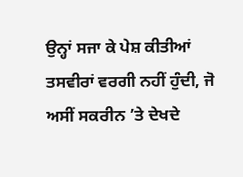ਉਨ੍ਹਾਂ ਸਜਾ ਕੇ ਪੇਸ਼ ਕੀਤੀਆਂ ਤਸਵੀਰਾਂ ਵਰਗੀ ਨਹੀਂ ਹੁੰਦੀ, ਜੋ ਅਸੀਂ ਸਕਰੀਨ ’ਤੇ ਦੇਖਦੇ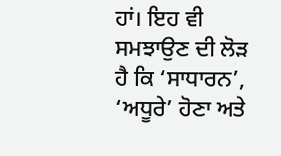ਹਾਂ। ਇਹ ਵੀ ਸਮਝਾਉਣ ਦੀ ਲੋੜ ਹੈ ਕਿ ‘ਸਾਧਾਰਨ’, ‘ਅਧੂਰੇ’ ਹੋਣਾ ਅਤੇ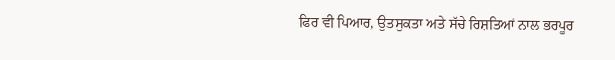ਫਿਰ ਵੀ ਪਿਆਰ, ਉਤਸੁਕਤਾ ਅਤੇ ਸੱਚੇ ਰਿਸ਼ਤਿਆਂ ਨਾਲ ਭਰਪੂਰ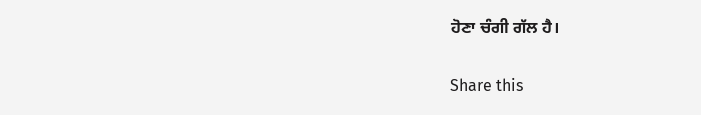ਹੋਣਾ ਚੰਗੀ ਗੱਲ ਹੈ।

Share this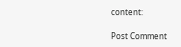content:

Post Comment